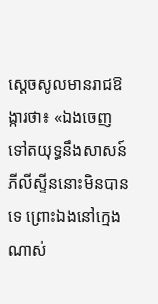ស្ដេចសូលមានរាជឱង្ការថា៖ «ឯងចេញទៅតយុទ្ធនឹងសាសន៍ភីលីស្ទីននោះមិនបានទេ ព្រោះឯងនៅក្មេងណាស់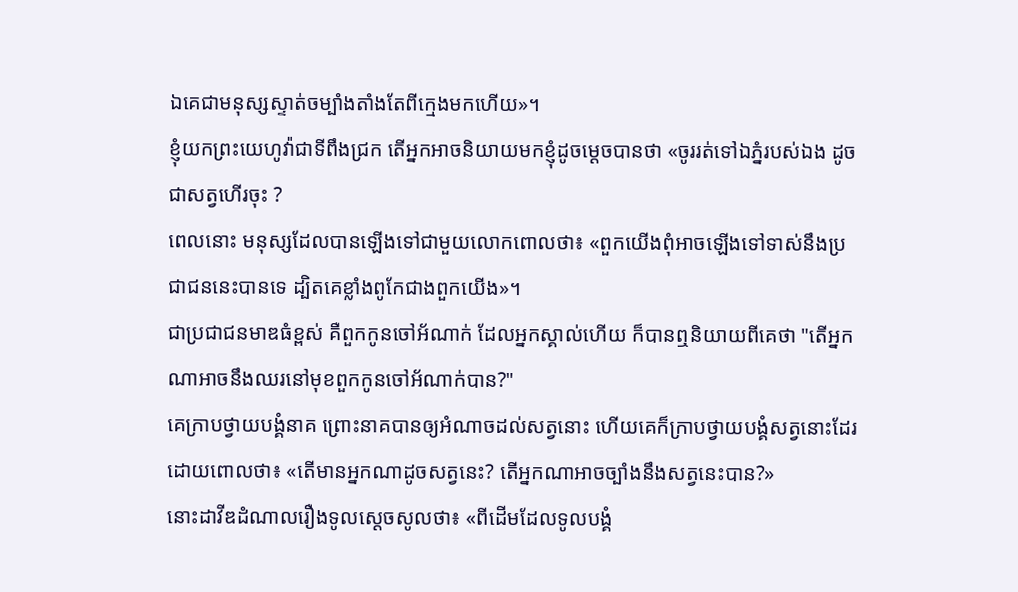ឯគេជាមនុស្សស្ទាត់ចម្បាំងតាំងតែពីក្មេងមកហើយ»។
ខ្ញុំយកព្រះយេហូវ៉ាជាទីពឹងជ្រក តើអ្នកអាចនិយាយមកខ្ញុំដូចម្ដេចបានថា «ចូររត់ទៅឯភ្នំរបស់ឯង ដូចជាសត្វហើរចុះ ?
ពេលនោះ មនុស្សដែលបានឡើងទៅជាមួយលោកពោលថា៖ «ពួកយើងពុំអាចឡើងទៅទាស់នឹងប្រជាជននេះបានទេ ដ្បិតគេខ្លាំងពូកែជាងពួកយើង»។
ជាប្រជាជនមាឌធំខ្ពស់ គឺពួកកូនចៅអ័ណាក់ ដែលអ្នកស្គាល់ហើយ ក៏បានឮនិយាយពីគេថា "តើអ្នកណាអាចនឹងឈរនៅមុខពួកកូនចៅអ័ណាក់បាន?"
គេក្រាបថ្វាយបង្គំនាគ ព្រោះនាគបានឲ្យអំណាចដល់សត្វនោះ ហើយគេក៏ក្រាបថ្វាយបង្គំសត្វនោះដែរ ដោយពោលថា៖ «តើមានអ្នកណាដូចសត្វនេះ? តើអ្នកណាអាចច្បាំងនឹងសត្វនេះបាន?»
នោះដាវីឌដំណាលរឿងទូលស្ដេចសូលថា៖ «ពីដើមដែលទូលបង្គំ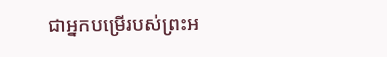ជាអ្នកបម្រើរបស់ព្រះអ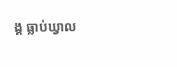ង្គ ធ្លាប់ឃ្វាល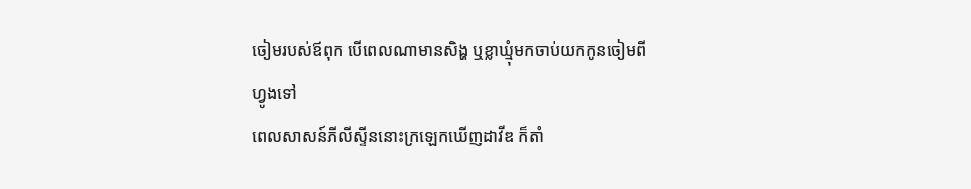ចៀមរបស់ឪពុក បើពេលណាមានសិង្ហ ឬខ្លាឃ្មុំមកចាប់យកកូនចៀមពីហ្វូងទៅ
ពេលសាសន៍ភីលីស្ទីននោះក្រឡេកឃើញដាវីឌ ក៏តាំ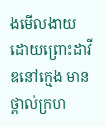ងមើលងាយ ដោយព្រោះដាវីឌនៅក្មេង មានថ្ពាល់ក្រហ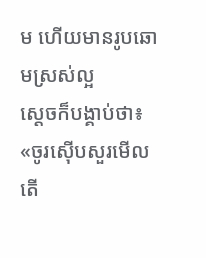ម ហើយមានរូបឆោមស្រស់ល្អ
ស្តេចក៏បង្គាប់ថា៖ «ចូរស៊ើបសួរមើល តើ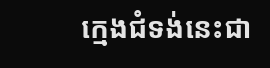ក្មេងជំទង់នេះជា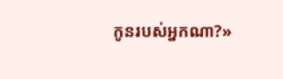កូនរបស់អ្នកណា?»